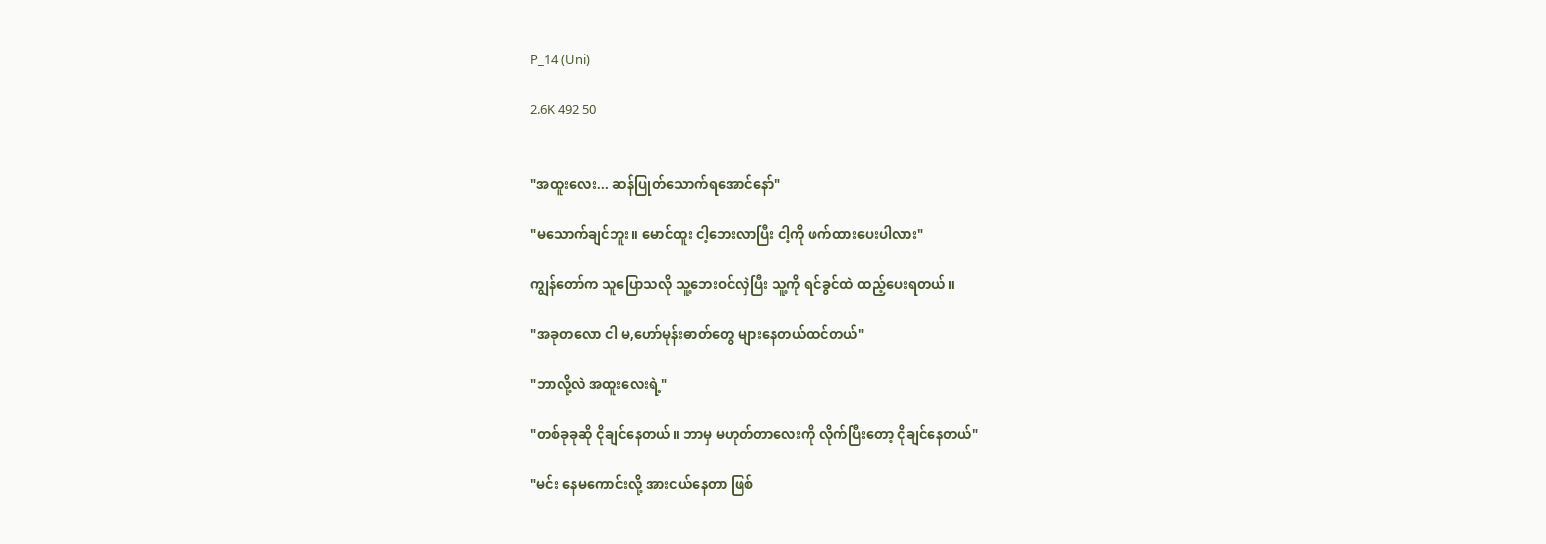P_14 (Uni)

2.6K 492 50


"အထူးလေး... ဆန်ပြုတ်သောက်ရအောင်နော်"

"မသောက်ချင်ဘူး။ မောင်ထူး ငါ့ဘေးလာပြီး ငါ့ကို ဖက်ထားပေးပါလား"

ကျွန်တော်က သူပြောသလို သူ့ဘေးဝင်လှဲပြီး သူ့ကို ရင်ခွင်ထဲ ထည့်ပေးရတယ်။

"အခုတလော ငါ မ,ဟော်မုန်းဓာတ်တွေ များနေတယ်ထင်တယ်"

"ဘာလို့လဲ အထူးလေးရဲ့"

"တစ်ခုခုဆို ငိုချင်နေတယ်။ ဘာမှ မဟုတ်တာလေးကို လိုက်ပြီးတော့ ငိုချင်နေတယ်"

"မင်း နေမကောင်းလို့ အားငယ်နေတာ ဖြစ်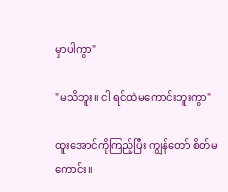မှာပါကွာ"

"မသိဘူး။ ငါ ရင်ထဲမကောင်းဘူးကွာ"

ထူးအောင်ကိုကြည့်ပြီး ကျွန်တော် စိတ်မကောင်း။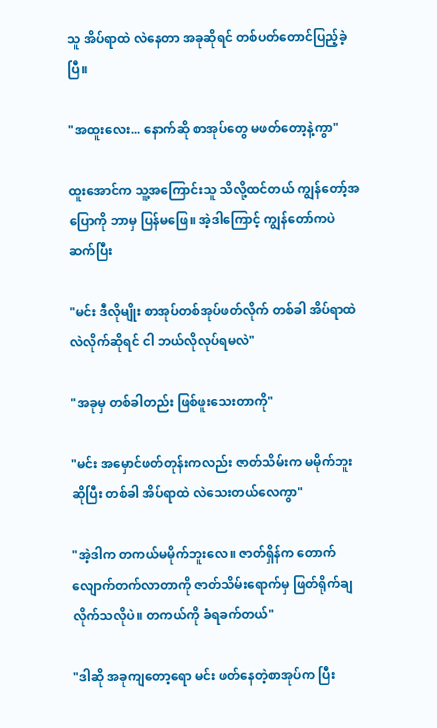သူ အိပ်ရာထဲ လဲနေတာ အခုဆိုရင် တစ်ပတ်တောင်ပြည့်ခဲ့ပြီ။

"အထူးလေး... နောက်ဆို စာအုပ်တွေ မဖတ်တော့နဲ့ကွာ"

ထူးအောင်က သူ့အကြောင်းသူ သိလို့ထင်တယ် ကျွန်တော့်အပြောကို ဘာမှ ပြန်မဖြေ။ အဲ့ဒါကြောင့် ကျွန်တော်ကပဲ ဆက်ပြီး

"မင်း ဒီလိုမျိုး စာအုပ်တစ်အုပ်ဖတ်လိုက် တစ်ခါ အိပ်ရာထဲ လဲလိုက်ဆိုရင် ငါ ဘယ်လိုလုပ်ရမလဲ"

"အခုမှ တစ်ခါတည်း ဖြစ်ဖူးသေးတာကို"

"မင်း အမှောင်ဖတ်တုန်းကလည်း ဇာတ်သိမ်းက မမိုက်ဘူးဆိုပြီး တစ်ခါ အိပ်ရာထဲ လဲသေးတယ်လေကွာ"

"အဲ့ဒါက တကယ်မမိုက်ဘူးလေ။ ဇာတ်ရှိန်က တောက်လျောက်တက်လာတာကို ဇာတ်သိမ်းရောက်မှ ဖြတ်ရိုက်ချလိုက်သလိုပဲ။ တကယ်ကို ခံရခက်တယ်"

"ဒါဆို အခုကျတော့ရော မင်း ဖတ်နေတဲ့စာအုပ်က ပြီး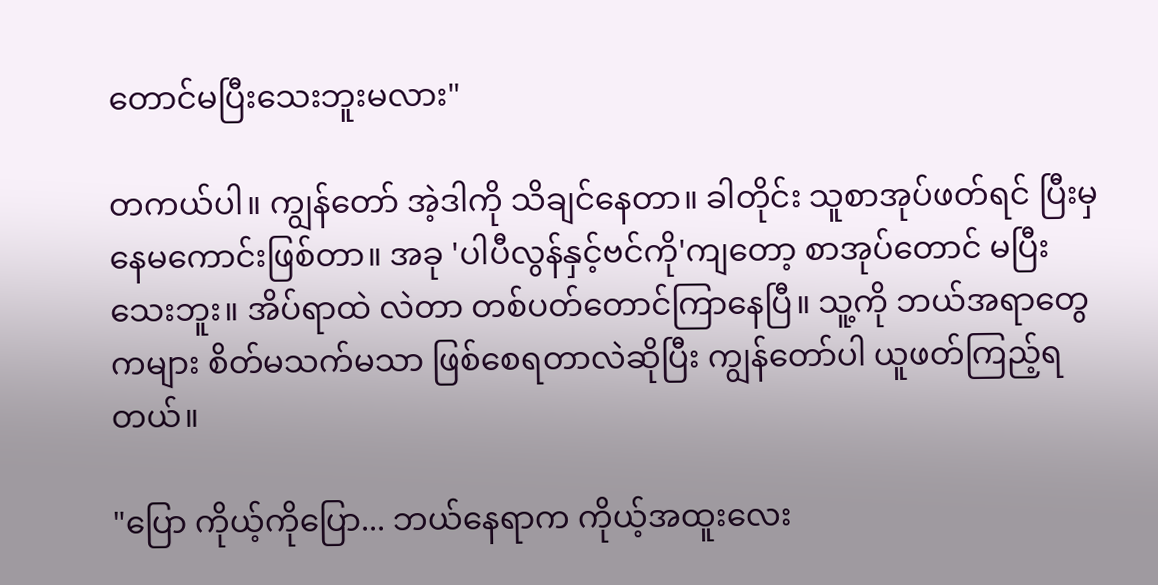တောင်မပြီးသေးဘူးမလား"

တကယ်ပါ။ ကျွန်တော် အဲ့ဒါကို သိချင်နေတာ။ ခါတိုင်း သူစာအုပ်ဖတ်ရင် ပြီးမှ နေမကောင်းဖြစ်တာ။ အခု 'ပါပီလွန်နှင့်ဗင်ကို'ကျတော့ စာအုပ်တောင် မပြီးသေးဘူး။ အိပ်ရာထဲ လဲတာ တစ်ပတ်တောင်ကြာနေပြီ။ သူ့ကို ဘယ်အရာတွေကများ စိတ်မသက်မသာ ဖြစ်စေရတာလဲဆိုပြီး ကျွန်တော်ပါ ယူဖတ်ကြည့်ရတယ်။

"ပြော ကိုယ့်ကိုပြော... ဘယ်နေရာက ကိုယ့်အထူးလေး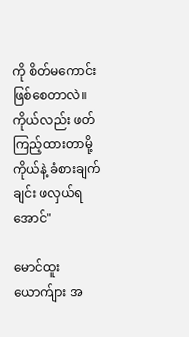ကို စိတ်မကောင်းဖြစ်စေတာလဲ။ ကိုယ်လည်း ဖတ်ကြည့်ထားတာမို့ ကိုယ်နဲ့ ခံစားချက်ချင်း ဖလှယ်ရအောင်"

မောင်ထူးယောက်ျား အ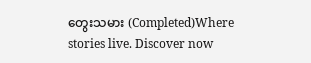တွေးသမား (Completed)Where stories live. Discover now